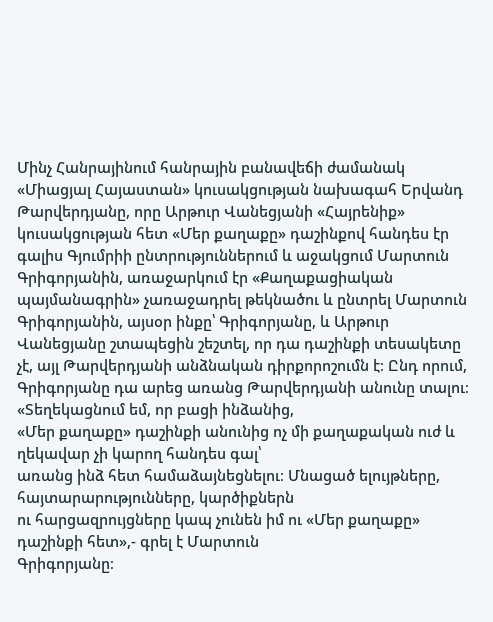Մինչ Հանրայինում հանրային բանավեճի ժամանակ «Միացյալ Հայաստան» կուսակցության նախագահ Երվանդ Թարվերդյանը, որը Արթուր Վանեցյանի «Հայրենիք» կուսակցության հետ «Մեր քաղաքը» դաշինքով հանդես էր գալիս Գյումրիի ընտրություններում և աջակցում Մարտուն Գրիգորյանին, առաջարկում էր «Քաղաքացիական պայմանագրին» չառաջադրել թեկնածու և ընտրել Մարտուն Գրիգորյանին, այսօր ինքը՝ Գրիգորյանը, և Արթուր Վանեցյանը շտապեցին շեշտել, որ դա դաշինքի տեսակետը չէ, այլ Թարվերդյանի անձնական դիրքորոշումն է։ Ընդ որում, Գրիգորյանը դա արեց առանց Թարվերդյանի անունը տալու։
«Տեղեկացնում եմ, որ բացի ինձանից,
«Մեր քաղաքը» դաշինքի անունից ոչ մի քաղաքական ուժ և ղեկավար չի կարող հանդես գալ՝
առանց ինձ հետ համաձայնեցնելու։ Մնացած ելույթները, հայտարարությունները, կարծիքներն
ու հարցազրույցները կապ չունեն իմ ու «Մեր քաղաքը» դաշինքի հետ»,- գրել է Մարտուն
Գրիգորյանը։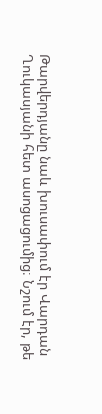Թարվերդյանը նաև խուսափում էր Վարդան
Ղուկասյանի հետ ասոցացումից։ Նշում էր, թե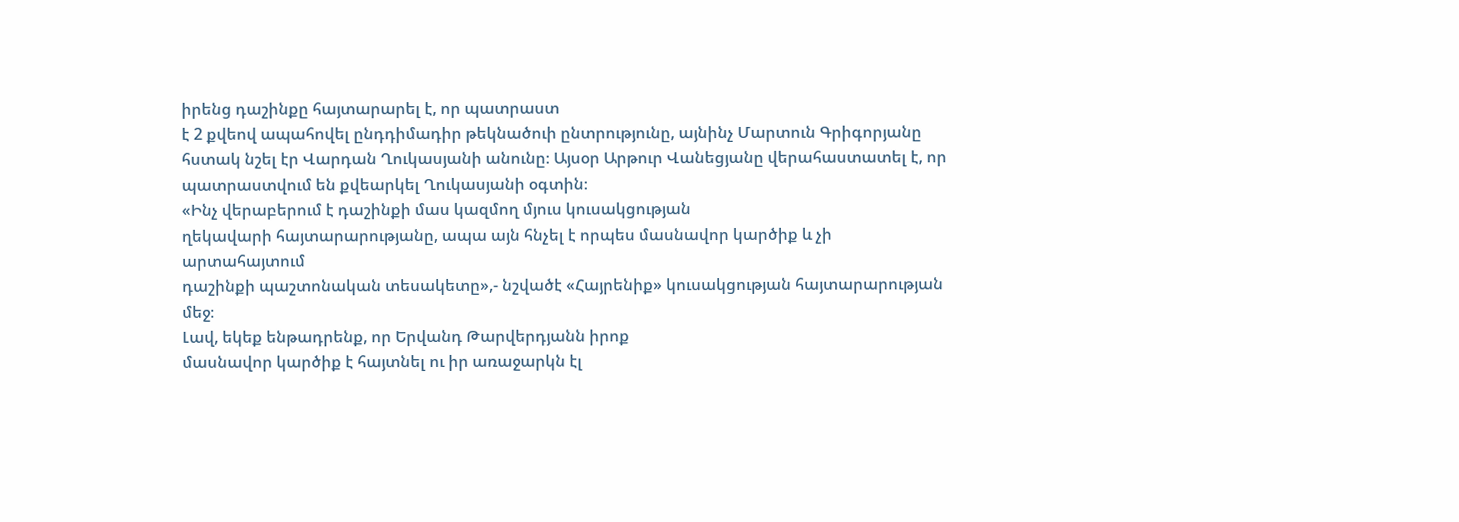իրենց դաշինքը հայտարարել է, որ պատրաստ
է 2 քվեով ապահովել ընդդիմադիր թեկնածուի ընտրությունը, այնինչ Մարտուն Գրիգորյանը
հստակ նշել էր Վարդան Ղուկասյանի անունը։ Այսօր Արթուր Վանեցյանը վերահաստատել է, որ
պատրաստվում են քվեարկել Ղուկասյանի օգտին։
«Ինչ վերաբերում է դաշինքի մաս կազմող մյուս կուսակցության
ղեկավարի հայտարարությանը, ապա այն հնչել է որպես մասնավոր կարծիք և չի արտահայտում
դաշինքի պաշտոնական տեսակետը»,- նշվածէ «Հայրենիք» կուսակցության հայտարարության մեջ։
Լավ, եկեք ենթադրենք, որ Երվանդ Թարվերդյանն իրոք
մասնավոր կարծիք է հայտնել ու իր առաջարկն էլ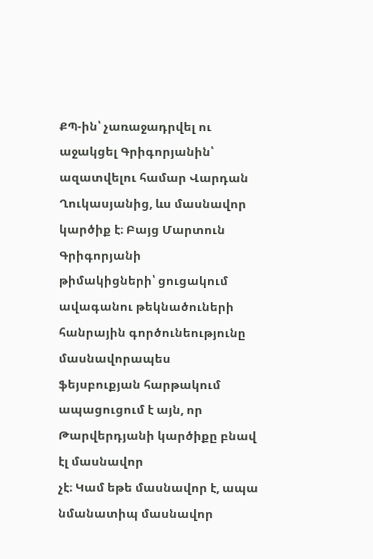ՔՊ-ին՝ չառաջադրվել ու աջակցել Գրիգորյանին՝
ազատվելու համար Վարդան Ղուկասյանից, ևս մասնավոր կարծիք է։ Բայց Մարտուն Գրիգորյանի
թիմակիցների՝ ցուցակում ավագանու թեկնածուների հանրային գործունեությունը մասնավորապես
ֆեյսբուքյան հարթակում ապացուցում է այն, որ Թարվերդյանի կարծիքը բնավ էլ մասնավոր
չէ։ Կամ եթե մասնավոր է, ապա նմանատիպ մասնավոր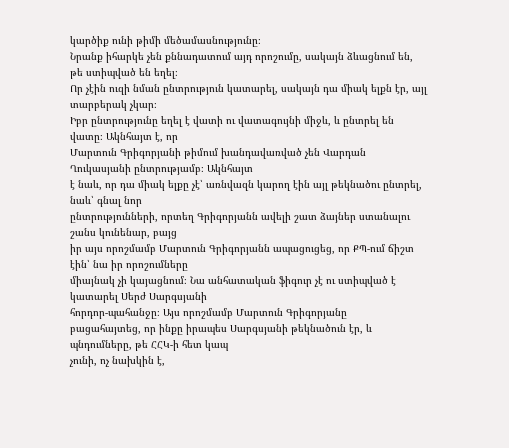կարծիք ունի թիմի մեծամասնությունը։
Նրանք իհարկե չեն քննադատում այդ որոշումը, սակայն ձևացնում են, թե ստիպված են եղել։
Որ չէին ուզի նման ընտրություն կատարել, սակայն դա միակ ելքն էր, այլ տարբերակ չկար։
Իբր ընտրությունը եղել է վատի ու վատագույնի միջև, և ընտրել են վատը։ Ակնհայտ է, որ
Մարտուն Գրիգորյանի թիմում խանդավառված չեն Վարդան Ղուկասյանի ընտրությամբ։ Ակնհայտ
է նաև, որ դա միակ ելքը չէ՝ առնվազն կարող էին այլ թեկնածու ընտրել, նաև՝ գնալ նոր
ընտրությունների, որտեղ Գրիգորյանն ավելի շատ ձայներ ստանալու շանս կունենար, բայց
իր այս որոշմամբ Մարտուն Գրիգորյանն ապացուցեց, որ ՔՊ-ում ճիշտ էին՝ նա իր որոշումները
միայնակ չի կայացնում։ Նա անհատական ֆիգուր չէ ու ստիպված է կատարել Սերժ Սարգսյանի
հորդոր-պահանջը։ Այս որոշմամբ Մարտուն Գրիգորյանը
բացահայտեց, որ ինքը իրապես Սարգսյանի թեկնածուն էր, և պնդումները, թե ՀՀԿ-ի հետ կապ
չունի, ոչ նախկին է,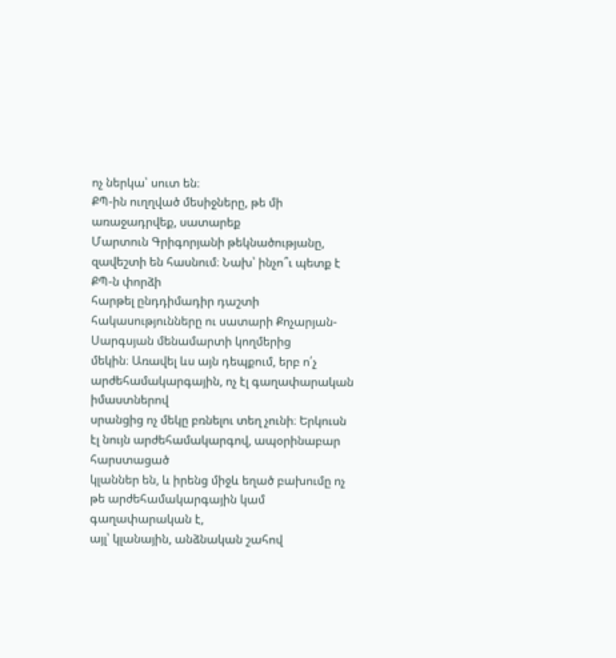ոչ ներկա՝ սուտ են։
ՔՊ-ին ուղղված մեսիջները, թե մի առաջադրվեք, սատարեք
Մարտուն Գրիգորյանի թեկնածությանը, զավեշտի են հասնում։ Նախ՝ ինչո՞ւ պետք է ՔՊ-ն փորձի
հարթել ընդդիմադիր դաշտի հակասությունները ու սատարի Քոչարյան-Սարգսյան մենամարտի կողմերից
մեկին։ Առավել ևս այն դեպքում, երբ ո՛չ արժեհամակարգային, ոչ էլ գաղափարական իմաստներով
սրանցից ոչ մեկը բռնելու տեղ չունի։ Երկուսն էլ նույն արժեհամակարգով, ապօրինաբար հարստացած
կլաններ են, և իրենց միջև եղած բախումը ոչ թե արժեհամակարգային կամ գաղափարական է,
այլ՝ կլանային, անձնական շահով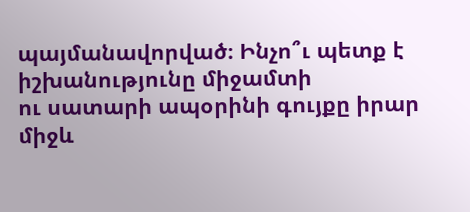պայմանավորված։ Ինչո՞ւ պետք է իշխանությունը միջամտի
ու սատարի ապօրինի գույքը իրար միջև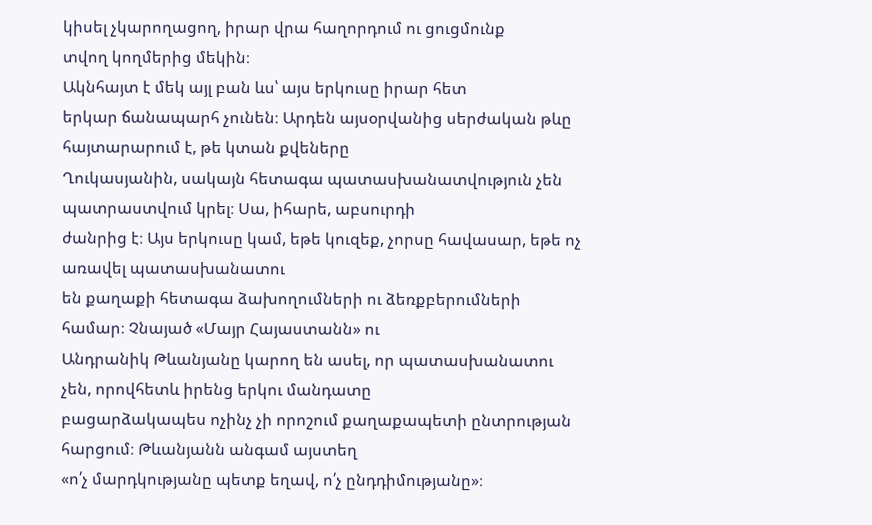կիսել չկարողացող, իրար վրա հաղորդում ու ցուցմունք
տվող կողմերից մեկին։
Ակնհայտ է մեկ այլ բան ևս՝ այս երկուսը իրար հետ
երկար ճանապարհ չունեն։ Արդեն այսօրվանից սերժական թևը հայտարարում է, թե կտան քվեները
Ղուկասյանին, սակայն հետագա պատասխանատվություն չեն պատրաստվում կրել։ Սա, իհարե, աբսուրդի
ժանրից է։ Այս երկուսը կամ, եթե կուզեք, չորսը հավասար, եթե ոչ առավել պատասխանատու
են քաղաքի հետագա ձախողումների ու ձեռքբերումների համար։ Չնայած «Մայր Հայաստանն» ու
Անդրանիկ Թևանյանը կարող են ասել, որ պատասխանատու չեն, որովհետև իրենց երկու մանդատը
բացարձակապես ոչինչ չի որոշում քաղաքապետի ընտրության հարցում։ Թևանյանն անգամ այստեղ
«ո՛չ մարդկությանը պետք եղավ, ո՛չ ընդդիմությանը»։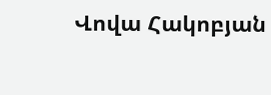Վովա Հակոբյան